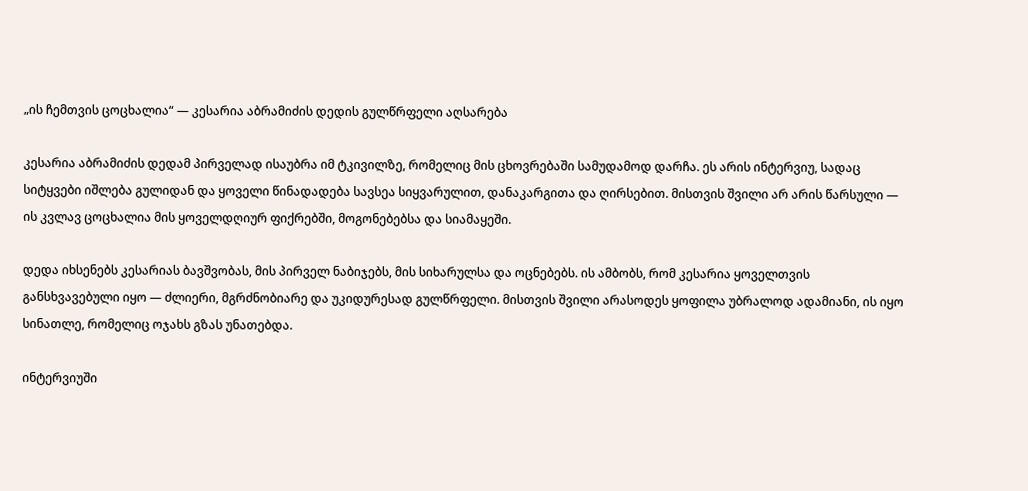„ის ჩემთვის ცოცხალია“ — კესარია აბრამიძის დედის გულწრფელი აღსარება

კესარია აბრამიძის დედამ პირველად ისაუბრა იმ ტკივილზე, რომელიც მის ცხოვრებაში სამუდამოდ დარჩა. ეს არის ინტერვიუ, სადაც სიტყვები იშლება გულიდან და ყოველი წინადადება სავსეა სიყვარულით, დანაკარგითა და ღირსებით. მისთვის შვილი არ არის წარსული — ის კვლავ ცოცხალია მის ყოველდღიურ ფიქრებში, მოგონებებსა და სიამაყეში.

დედა იხსენებს კესარიას ბავშვობას, მის პირველ ნაბიჯებს, მის სიხარულსა და ოცნებებს. ის ამბობს, რომ კესარია ყოველთვის განსხვავებული იყო — ძლიერი, მგრძნობიარე და უკიდურესად გულწრფელი. მისთვის შვილი არასოდეს ყოფილა უბრალოდ ადამიანი, ის იყო სინათლე, რომელიც ოჯახს გზას უნათებდა.

ინტერვიუში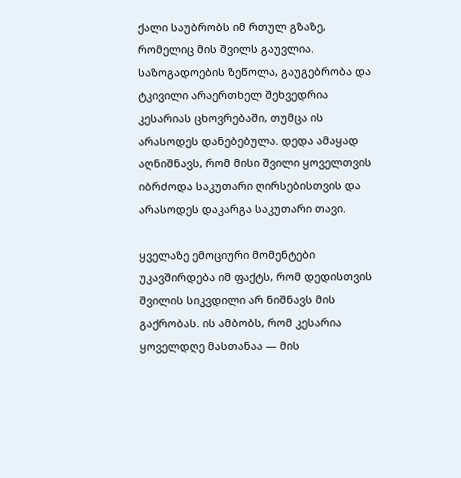ქალი საუბრობს იმ რთულ გზაზე, რომელიც მის შვილს გაუვლია. საზოგადოების ზეწოლა, გაუგებრობა და ტკივილი არაერთხელ შეხვედრია კესარიას ცხოვრებაში, თუმცა ის არასოდეს დანებებულა. დედა ამაყად აღნიშნავს, რომ მისი შვილი ყოველთვის იბრძოდა საკუთარი ღირსებისთვის და არასოდეს დაკარგა საკუთარი თავი.

ყველაზე ემოციური მომენტები უკავშირდება იმ ფაქტს, რომ დედისთვის შვილის სიკვდილი არ ნიშნავს მის გაქრობას. ის ამბობს, რომ კესარია ყოველდღე მასთანაა — მის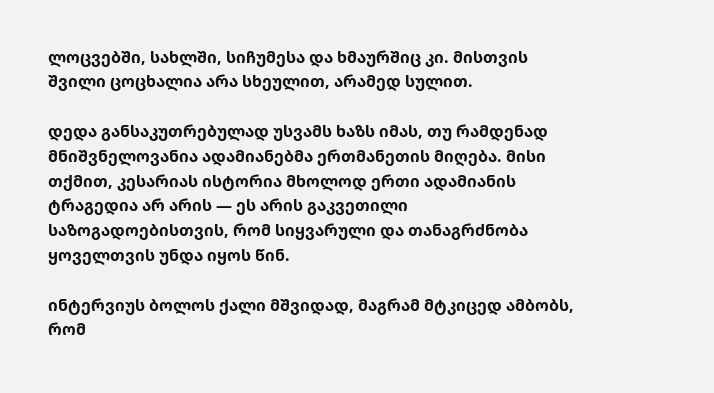ლოცვებში, სახლში, სიჩუმესა და ხმაურშიც კი. მისთვის შვილი ცოცხალია არა სხეულით, არამედ სულით.

დედა განსაკუთრებულად უსვამს ხაზს იმას, თუ რამდენად მნიშვნელოვანია ადამიანებმა ერთმანეთის მიღება. მისი თქმით, კესარიას ისტორია მხოლოდ ერთი ადამიანის ტრაგედია არ არის — ეს არის გაკვეთილი საზოგადოებისთვის, რომ სიყვარული და თანაგრძნობა ყოველთვის უნდა იყოს წინ.

ინტერვიუს ბოლოს ქალი მშვიდად, მაგრამ მტკიცედ ამბობს, რომ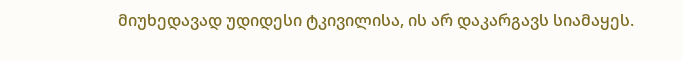მიუხედავად უდიდესი ტკივილისა, ის არ დაკარგავს სიამაყეს.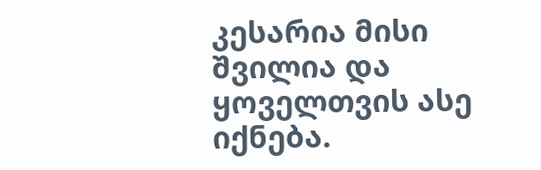კესარია მისი შვილია და ყოველთვის ასე იქნება.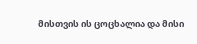მისთვის ის ცოცხალია და მისი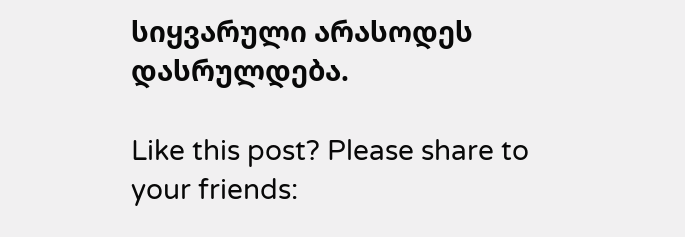სიყვარული არასოდეს დასრულდება.

Like this post? Please share to your friends: